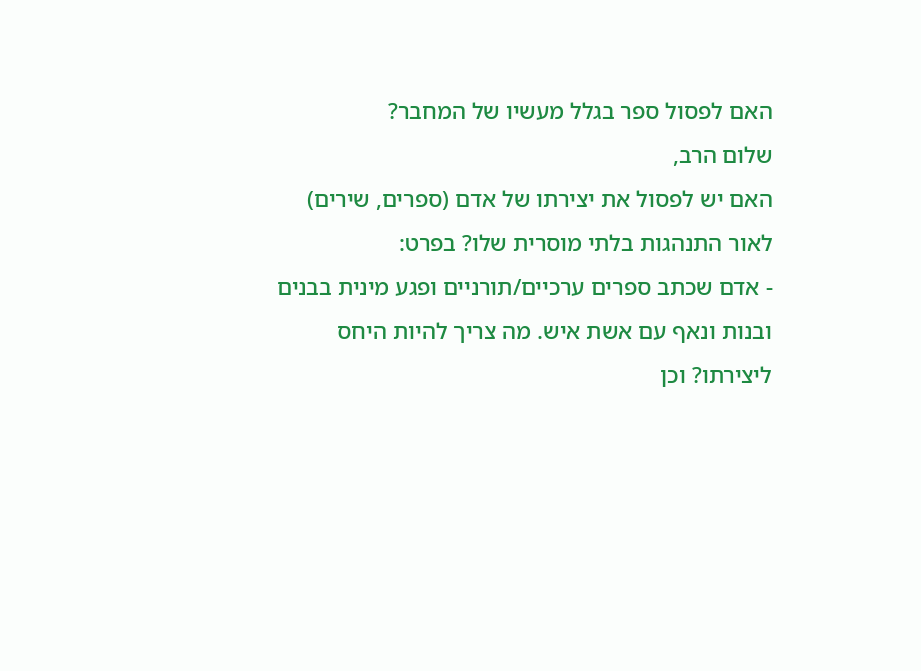האם לפסול ספר בגלל מעשיו של המחבר?
שלום הרב,
האם יש לפסול את יצירתו של אדם (ספרים, שירים) לאור התנהגות בלתי מוסרית שלו? בפרט:
- אדם שכתב ספרים ערכיים/תורניים ופגע מינית בבנים ובנות ונאף עם אשת איש. מה צריך להיות היחס ליצירתו? וכן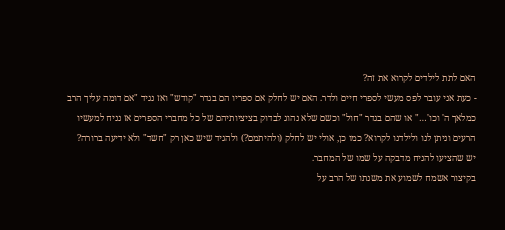האם לתת לילדים לקרוא את זה?
- כעת אני עובר לפס מעשי לספרי חיים ולדר. האם יש לחלק אם ספריו הם בגדר "קודש" ואז נגיד "אם דומה עליך הרב כמלאך ה' וכו'…" או שהם בגדר "חול" וכשם שלא נהוג לבדוק בציציותיהם של כל מחברי הספרים אז נניח למעשיו הרעים וניתן לנו ולילדנו לקרוא? כמו כן, אולי יש לחלק (ולהיתמם?) ולהגיד שיש כאן רק "חשד" ולא ידיעה ברורה? יש שהציעו להניח מדבקה על שמו של המחבר.
בקיצור אשמח לשמוע את משנתו של הרב על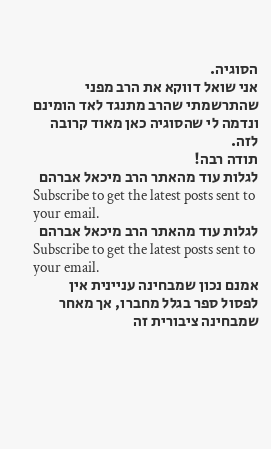הסוגיה.
אני שואל דווקא את הרב מפני שהתרשמתי שהרב מתנגד לאד הומינם ונדמה לי שהסוגיה כאן מאוד קרובה לזה.
תודה רבה!
לגלות עוד מהאתר הרב מיכאל אברהם
Subscribe to get the latest posts sent to your email.
לגלות עוד מהאתר הרב מיכאל אברהם
Subscribe to get the latest posts sent to your email.
אמנם נכון שמבחינה עניינית אין לפסול ספר בגלל מחברו, אך מאחר שמבחינה ציבורית זה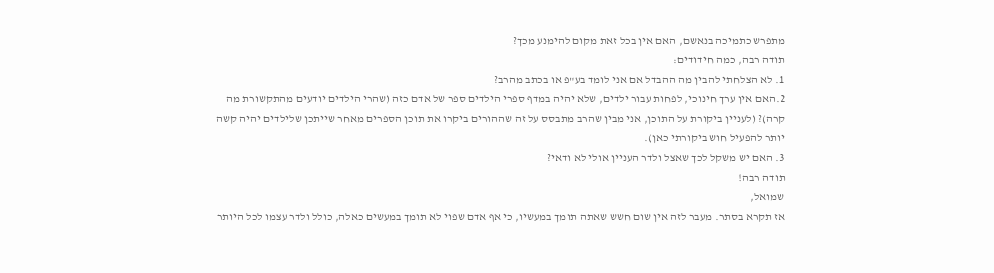מתפרש כתמיכה בנאשם, האם אין בכל זאת מקום להימנע מכך?
תודה רבה, כמה חידודים:
1. לא הצלחתי להבין מה ההבדל אם אני לומד בע"פ או בכתב מהרב?
2.האם אין ערך חינוכי, לפחות עבור ילדים, שלא יהיה במדף ספרי הילדים ספר של אדם כזה (שהרי הילדים יודעים מהתקשורת מה קרה)? (לעניין ביקורת על התוכן, אני מבין שהרב מתבסס על זה שההורים ביקרו את תוכן הספרים מאחר שייתכן שלילדים יהיה קשה יותר להפעיל חוש ביקורתי כאן).
3. האם יש משקל לכך שאצל ולדר העניין אולי לא ודאי?
תודה רבה!
שמואל,
אז תקרא בסתר. מעבר לזה אין שום חשש שאתה תומך במעשיו, כי אף אדם שפוי לא תומך במעשים כאלה, כולל ולדר עצמו לכל היותר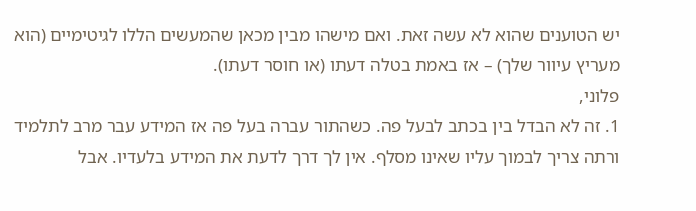יש הטוענים שהוא לא עשה זאת. ואם מישהו מבין מכאן שהמעשים הללו לגיטימיים (הוא מעריץ עיוור שלך) – אז באמת בטלה דעתו (או חוסר דעתו).
פלוני,
1. זה לא הבדל בין בכתב לבעל פה. כשהתור עברה בעל פה אז המידע עבר מרב לתלמיד ורתה צריך לבמוך עליו שאינו מסלף. אין לך דרך לדעת את המידע בלעדיו. אבל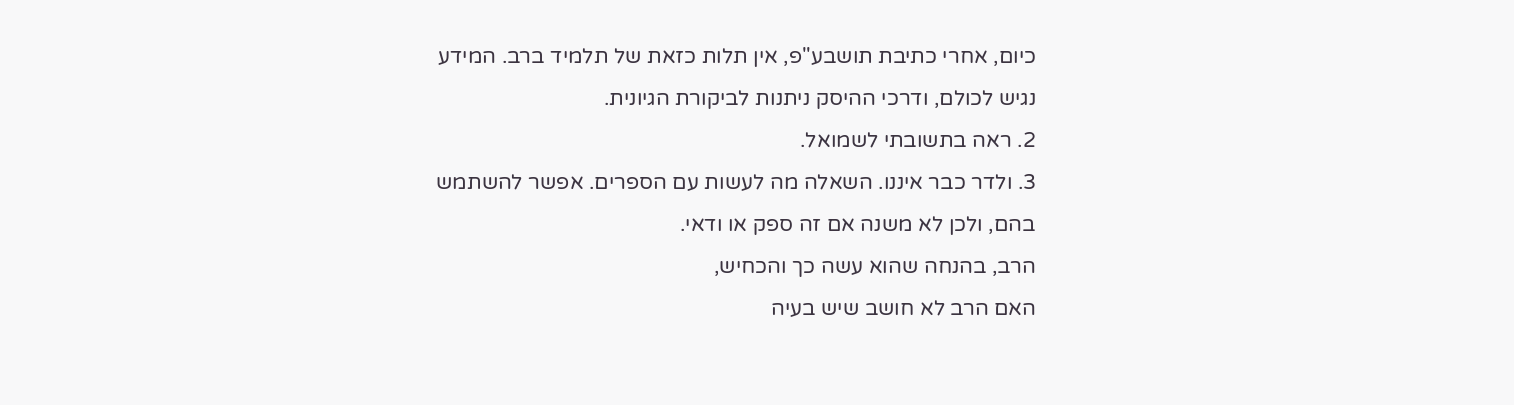כיום, אחרי כתיבת תושבע"פ, אין תלות כזאת של תלמיד ברב. המידע נגיש לכולם, ודרכי ההיסק ניתנות לביקורת הגיונית.
2. ראה בתשובתי לשמואל.
3. ולדר כבר איננו. השאלה מה לעשות עם הספרים. אפשר להשתמש בהם, ולכן לא משנה אם זה ספק או ודאי.
הרב, בהנחה שהוא עשה כך והכחיש,
האם הרב לא חושב שיש בעיה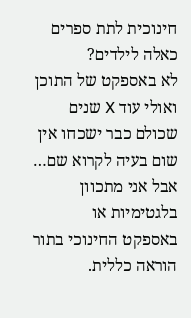חינוכית לתת ספרים כאלה לילדים?
לא באספקט של התוכן ואולי עוד X שנים שכולם כבר ישכחו אין שום בעיה לקרוא שם…
אבל אני מתכוון בלגטימיות או באספקט החינוכי בתור הוראה כללית.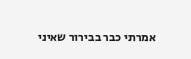אמרתי כבר בבירור שאיני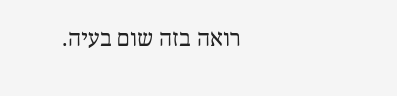רואה בזה שום בעיה.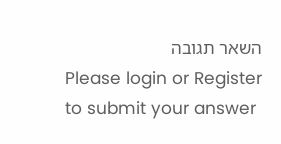השאר תגובה
Please login or Register to submit your answer